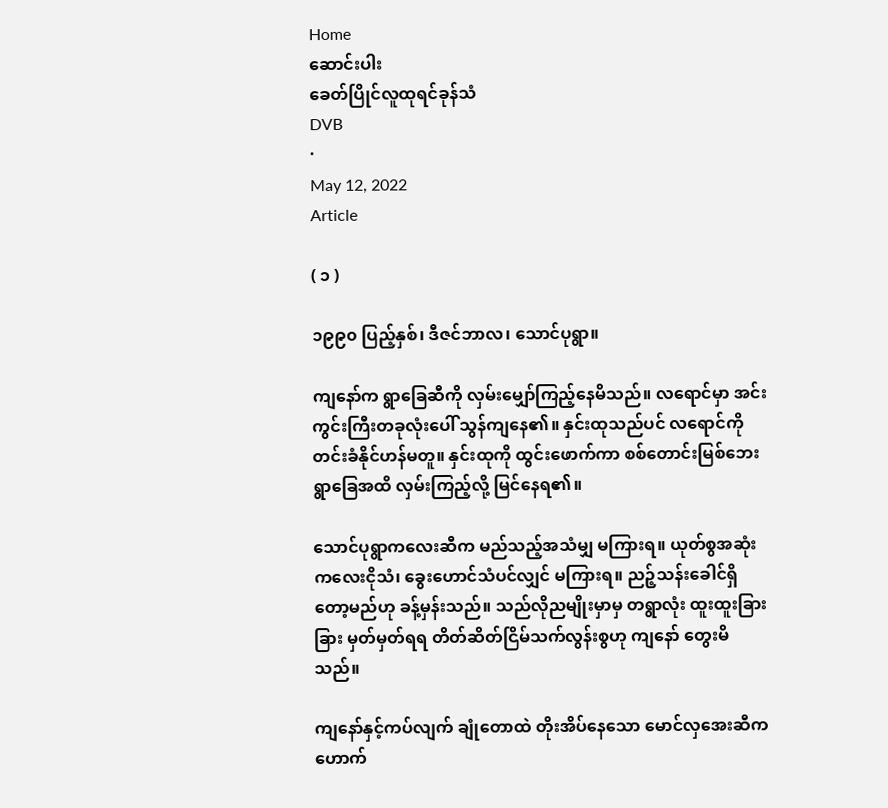Home
ဆောင်းပါး
ခေတ်ပြိုင်လူထုရင်ခုန်သံ
DVB
·
May 12, 2022
Article

( ၁ )

၁၉၉၀ ပြည့်နှစ်၊ ဒီဇင်ဘာလ၊ သောင်ပုရွာ။

ကျနော်က ရွာခြေဆီကို လှမ်းမျှော်ကြည့်နေမိသည်။ လရောင်မှာ အင်းကွင်းကြီးတခုလုံးပေါ် သွန်ကျနေ၏။ နှင်းထုသည်ပင် လရောင်ကို တင်းခံနိုင်ဟန်မတူ။ နှင်းထုကို ထွင်းဖောက်ကာ စစ်တောင်းမြစ်ဘေး ရွာခြေအထိ လှမ်းကြည့်လို့ မြင်နေရ၏။

သောင်ပုရွာကလေးဆီက မည်သည့်အသံမျှ မကြားရ။ ယုတ်စွအဆုံး ကလေးငိုသံ၊ ခွေးဟောင်သံပင်လျှင် မကြားရ။ ညဉ့်သန်းခေါင်ရှိတော့မည်ဟု ခန့်မှန်းသည်။ သည်လိုညမျိုးမှာမှ တရွာလုံး ထူးထူးခြားခြား မှတ်မှတ်ရရ တိတ်ဆိတ်ငြိမ်သက်လွန်းစွဟု ကျနော် တွေးမိသည်။

ကျနော်နှင့်ကပ်လျက် ချုံတောထဲ တိုးအိပ်နေသော မောင်လှအေးဆီက ဟောက်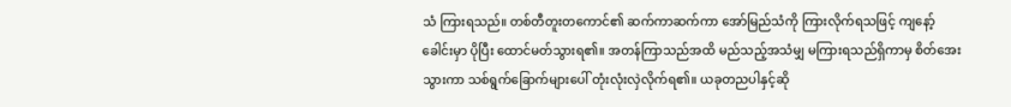သံ ကြားရသည်။ တစ်တီတူးတကောင်၏ ဆက်ကာဆက်ကာ အော်မြည်သံကို ကြားလိုက်ရသဖြင့် ကျနော့်ခေါင်းမှာ ပိုပြီး ထောင်မတ်သွားရ၏။ အတန်ကြာသည်အထိ မည်သည့်အသံမျှ မကြားရသည်ရှိကာမှ စိတ်အေးသွားကာ သစ်ရွက်ခြောက်များပေါ် တုံးလုံးလှဲလိုက်ရ၏။ ယခုတညပါနှင့်ဆို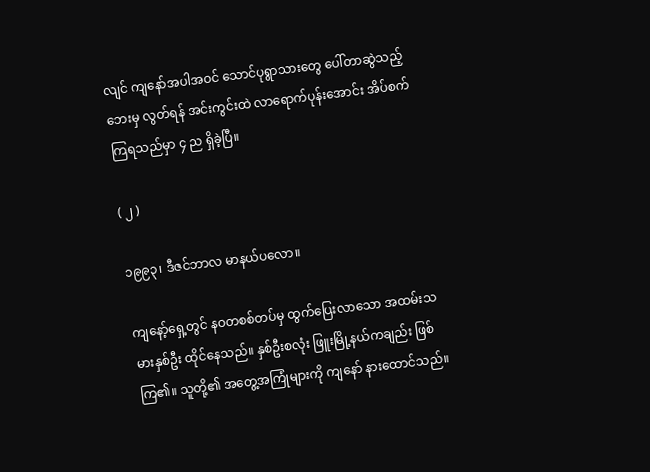လျင် ကျနော်အပါအဝင် သောင်ပုရွာသားတွေ ပေါ်တာဆွဲသည့်ဘေးမှ လွတ်ရန် အင်းကွင်းထဲ လာရောက်ပုန်းအောင်း အိပ်စက်ကြရသည်မှာ ၄ ည ရှိခဲ့ပြီ။

( ၂ )

၁၉၉၃၊ ဒီဇင်ဘာလ မာနယ်ပလော။

ကျနော့်ရှေ့တွင် နဝတစစ်တပ်မှ ထွက်ပြေးလာသော အထမ်းသမားနှစ်ဦး ထိုင်နေသည်။ နှစ်ဦးစလုံး ဖြူးမြို့နယ်ကချည်း ဖြစ်ကြ၏။ သူတို့၏ အတွေ့အကြုံများကို ကျနော် နားထောင်သည်။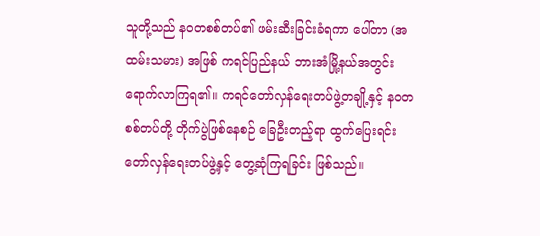သူတို့သည် နဝတစစ်တပ်၏ ဖမ်းဆီးခြင်းခံရကာ ပေါ်တာ (အထမ်းသမား) အဖြစ် ကရင်ပြည်နယ် ဘားအံမြို့နယ်အတွင်း ရောက်လာကြရ၏။ ကရင်တော်လှန်ရေးတပ်ဖွဲ့တချို့နှင့် နဝတစစ်တပ်တို့ တိုက်ပွဲဖြစ်နေစဉ် ခြေဦးတည့်ရာ ထွက်ပြေးရင်း တော်လှန်ရေးတပ်ဖွဲ့နှင့် တွေ့ဆုံကြရခြင်း ဖြစ်သည်။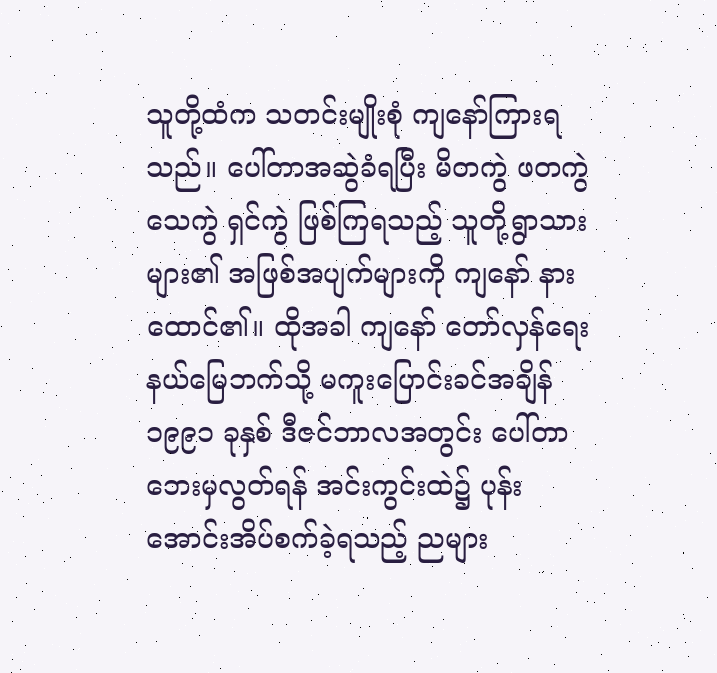သူတို့ထံက သတင်းမျိုးစုံ ကျနော်ကြားရသည်။ ပေါ်တာအဆွဲခံရပြီး မိတကွဲ ဖတကွဲ သေကွဲ ရှင်ကွဲ ဖြစ်ကြရသည့် သူတို့ရွာသားများ၏ အဖြစ်အပျက်များကို ကျနော် နားထောင်၏။ ထိုအခါ ကျနော် တော်လှန်ရေးနယ်မြေဘက်သို့ မကူးပြောင်းခင်အချိန် ၁၉၉၁ ခုနှစ် ဒီဇင်ဘာလအတွင်း ပေါ်တာဘေးမှလွတ်ရန် အင်းကွင်းထဲ၌ ပုန်းအောင်းအိပ်စက်ခဲ့ရသည့် ညများ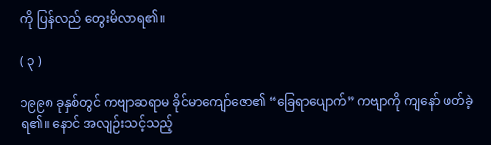ကို ပြန်လည် တွေးမိလာရ၏။

( ၃ )

၁၉၉၈ ခုနှစ်တွင် ကဗျာဆရာမ ခိုင်မာကျော်ဇော၏ “ခြေရာပျောက်” ကဗျာကို ကျနော် ဖတ်ခဲ့ရ၏။ နောင် အလျဉ်းသင့်သည့်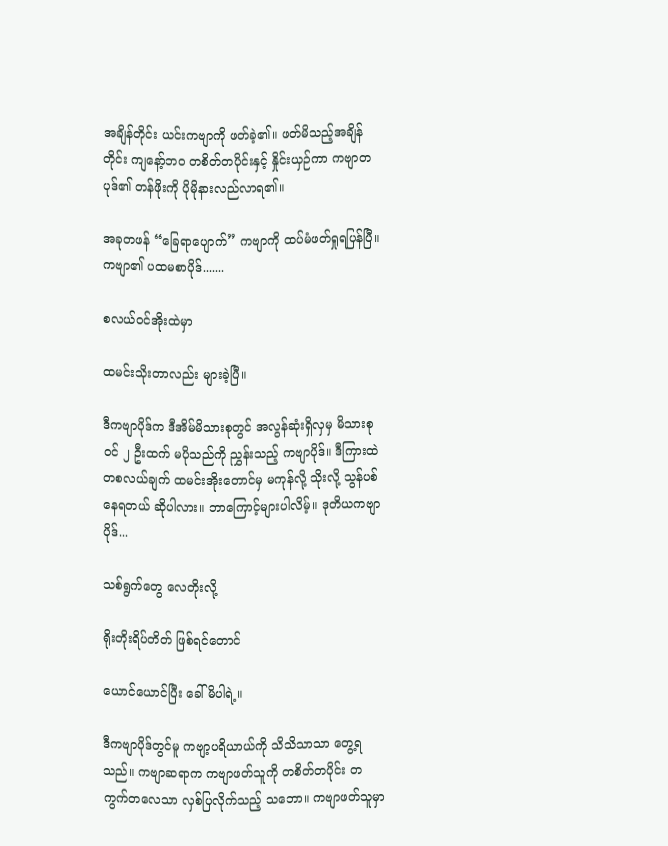အချိန်တိုင်း ယင်းကဗျာကို ဖတ်ခဲ့၏။ ဖတ်မိသည့်အချိန်တိုင်း ကျနော့်ဘဝ တစိတ်တပိုင်းနှင့် နှိုင်းယှဉ်ကာ ကဗျာတပုဒ်၏ တန်ဖိုးကို ပိုမိုနားလည်လာရ၏။

အခုတဖန် “ခြေရာပျောက်” ကဗျာကို ထပ်မံဖတ်ရှုရပြန်ပြီ။ ကဗျာ၏ ပထမစာပိုဒ်.......

စလယ်ဝင်အိုးထဲမှာ

ထမင်းသိုးတာလည်း များခဲ့ပြီ။

ဒီကဗျာပိုဒ်က ဒီအိမ်မိသားစုတွင် အလွန်ဆုံးရှိလှမှ မိသားစုဝင် ၂ ဦးထက် မပိုသည်ကို ညွှန်းသည့် ကဗျာပိုဒ်။ ဒီကြားထဲ တစလယ်ချက် ထမင်းအိုးတောင်မှ မကုန်လို့ သိုးလို့ သွန်ပစ်နေရတယ် ဆိုပါလား။ ဘာကြောင့်များပါလိမ့်။ ဒုတိယကဗျာပိုဒ်...

သစ်ရွက်တွေ လေတိုးလို့

ရိုးတိုးရိပ်တိတ် ဖြစ်ရင်တောင်

ယောင်ယောင်ပြီး ခေါ်မိပါရဲ့။

ဒီကဗျာပိုဒ်တွင်မူ ကဗျာ့ပရိယာယ်ကို သိသိသာသာ တွေ့ရသည်။ ကဗျာဆရာက ကဗျာဖတ်သူကို တစိတ်တပိုင်း တကွက်တလေသာ လှစ်ပြလိုက်သည့် သဘော။ ကဗျာဖတ်သူမှာ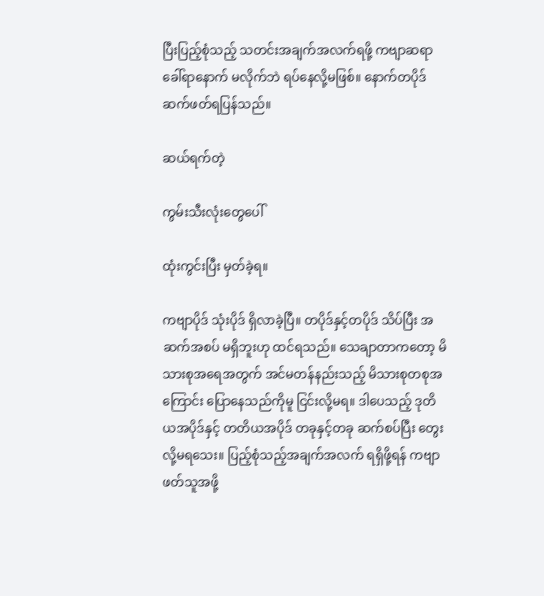ပြီးပြည့်စုံသည့် သတင်းအချက်အလက်ရဖို့ ကဗျာဆရာ ခေါ်ရာနောက် မလိုက်ဘဲ ရပ်နေလို့မဖြစ်။ နောက်တပိုဒ် ဆက်ဖတ်ရပြန်သည်။

ဆယ်ရက်တဲ့

ကွမ်းသီးလုံးတွေပေါ်

ထုံးကွင်းပြီး မှတ်ခဲ့ရ။

ကဗျာပိုဒ် သုံးပိုဒ် ရှိလာခဲ့ပြီ။ တပိုဒ်နှင့်တပိုဒ် သိပ်ပြီး အဆက်အစပ် မရှိဘူးဟု ထင်ရသည်။ သေချာတာကတော့ မိသားစုအရေအတွက် အင်မတန်နည်းသည့် မိသားစုတစုအကြောင်း ပြောနေသည်ကိုမူ ငြင်းလို့မရ။ ဒါပေသည့် ဒုတိယအပိုဒ်နှင့် တတိယအပိုဒ် တခုနှင့်တခု ဆက်စပ်ပြီး တွေးလို့မရသေး။ ပြည့်စုံသည့်အချက်အလက် ရရှိဖို့ရန် ကဗျာဖတ်သူအဖို့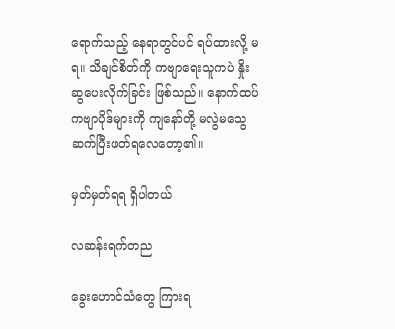ရောက်သည့် နေရာတွင်ပင် ရပ်ထားလို့ မရ။ သိချင်စိတ်ကို ကဗျာရေးသူကပဲ နှိုးဆွပေးလိုက်ခြင်း ဖြစ်သည်။ နောက်ထပ် ကဗျာပိုဒ်များကို ကျနော်တို့ မလွဲမသွေ ဆက်ပြီးဖတ်ရလေတော့၏။

မှတ်မှတ်ရရ ရှိပါတယ်

လဆန်းရက်တည

ခွေးဟောင်သံတွေ ကြားရ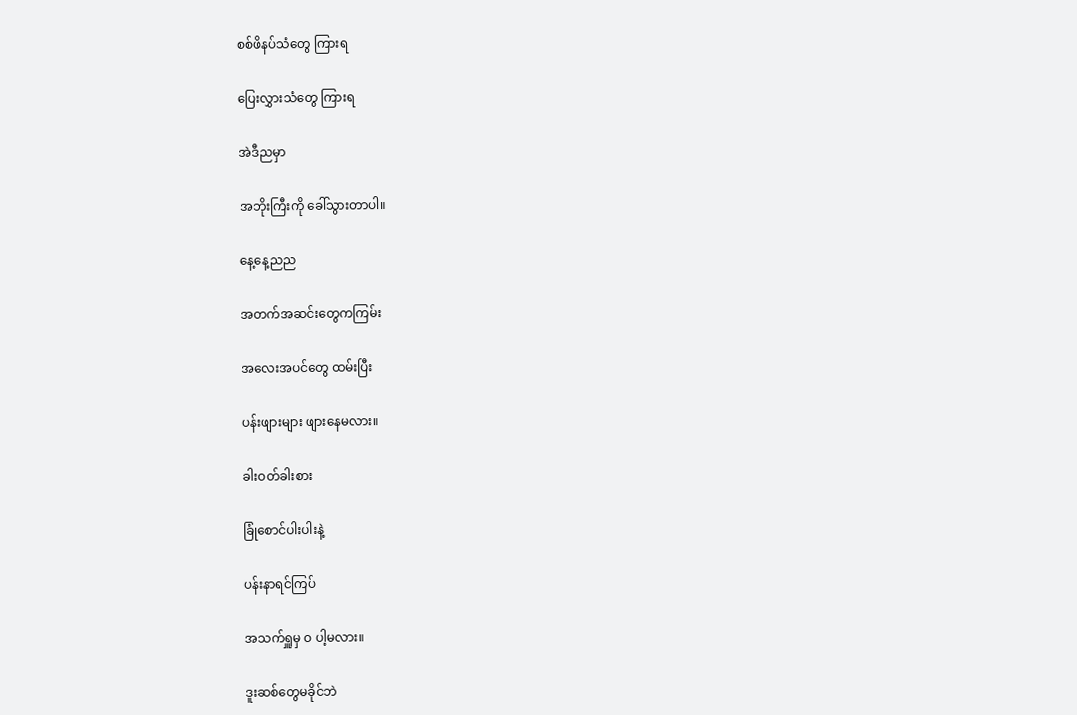စစ်ဖိနပ်သံတွေ ကြားရ

ပြေးလွှားသံတွေ ကြားရ

အဲဒီညမှာ

အဘိုးကြီးကို ခေါ်သွားတာပါ။

နေ့နေ့ညည

အတက်အဆင်းတွေကကြမ်း

အလေးအပင်တွေ ထမ်းပြီး

ပန်းဖျားများ ဖျားနေမလား။

ခါးဝတ်ခါးစား

ခြုံစောင်ပါးပါးနဲ့

ပန်းနာရင်ကြပ်

အသက်ရှူမှ ဝ ပါ့မလား။

ဒူးဆစ်တွေမခိုင်ဘဲ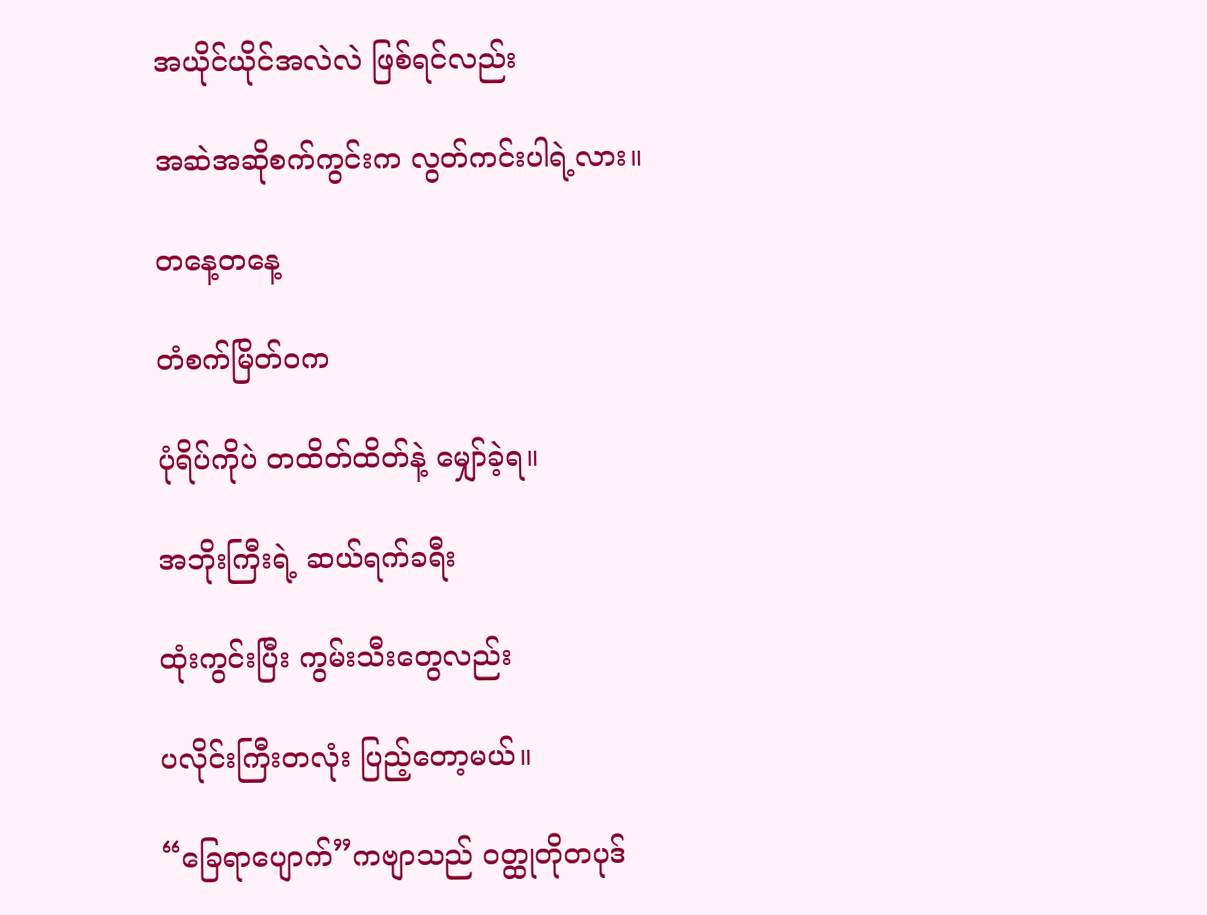အယိုင်ယိုင်အလဲလဲ ဖြစ်ရင်လည်း

အဆဲအဆိုစက်ကွင်းက လွတ်ကင်းပါရဲ့လား။

တနေ့တနေ့

တံစက်မြိတ်ဝက

ပုံရိပ်ကိုပဲ တထိတ်ထိတ်နဲ့ မျှော်ခဲ့ရ။

အဘိုးကြီးရဲ့ ဆယ်ရက်ခရီး

ထုံးကွင်းပြီး ကွမ်းသီးတွေလည်း

ပလိုင်းကြီးတလုံး ပြည့်တော့မယ်။

“ခြေရာပျောက်”ကဗျာသည် ဝတ္ထုတိုတပုဒ်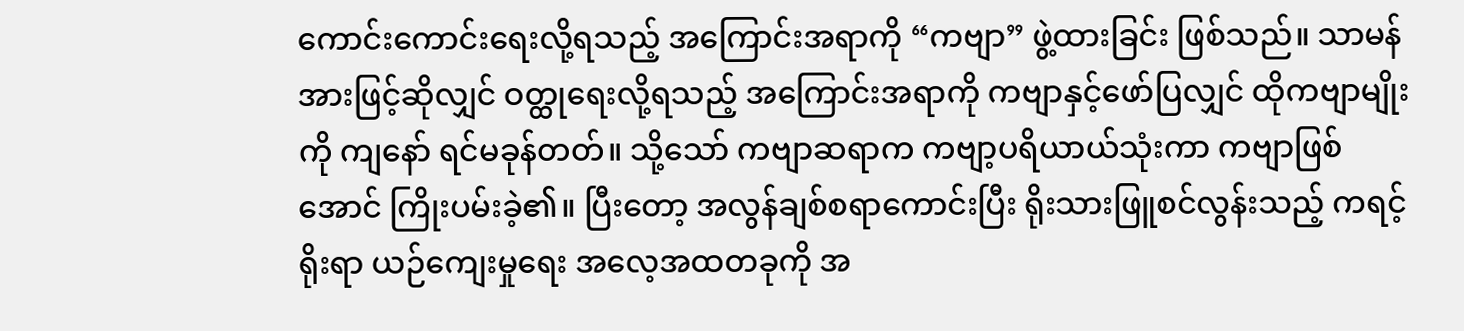ကောင်းကောင်းရေးလို့ရသည့် အကြောင်းအရာကို “ကဗျာ” ဖွဲ့ထားခြင်း ဖြစ်သည်။ သာမန်အားဖြင့်ဆိုလျှင် ဝတ္ထုရေးလို့ရသည့် အကြောင်းအရာကို ကဗျာနှင့်ဖော်ပြလျှင် ထိုကဗျာမျိုးကို ကျနော် ရင်မခုန်တတ်။ သို့သော် ကဗျာဆရာက ကဗျာ့ပရိယာယ်သုံးကာ ကဗျာဖြစ်အောင် ကြိုးပမ်းခဲ့၏။ ပြီးတော့ အလွန်ချစ်စရာကောင်းပြီး ရိုးသားဖြူစင်လွန်းသည့် ကရင့်ရိုးရာ ယဉ်ကျေးမှုရေး အလေ့အထတခုကို အ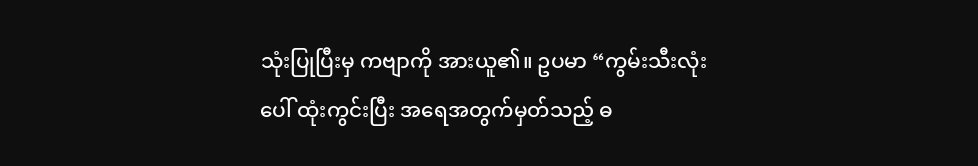သုံးပြုပြီးမှ ကဗျာကို အားယူ၏။ ဥပမာ “ကွမ်းသီးလုံးပေါ် ထုံးကွင်းပြီး အရေအတွက်မှတ်သည့် ဓ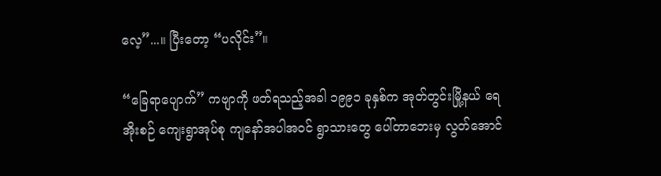လေ့”...။ ပြီးတော့ “ပလိုင်း”။

“ခြေရာပျောက်” ကဗျာကို ဖတ်ရသည့်အခါ ၁၉၉၁ ခုနှစ်က အုတ်တွင်းမြို့နယ် ရေအိုးစဉ် ကျေးရွာအုပ်စု ကျနော်အပါအဝင် ရွာသားတွေ ပေါ်တာဘေးမှ လွတ်အောင်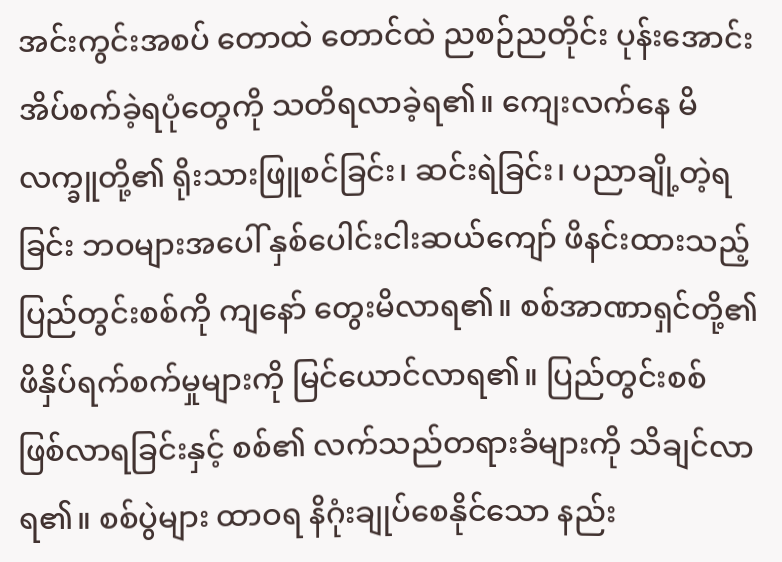အင်းကွင်းအစပ် တောထဲ တောင်ထဲ ညစဉ်ညတိုင်း ပုန်းအောင်းအိပ်စက်ခဲ့ရပုံတွေကို သတိရလာခဲ့ရ၏။ ကျေးလက်နေ မိလက္ခူတို့၏ ရိုးသားဖြူစင်ခြင်း၊ ဆင်းရဲခြင်း၊ ပညာချို့တဲ့ရခြင်း ဘဝများအပေါ် နှစ်ပေါင်းငါးဆယ်ကျော် ဖိနင်းထားသည့် ပြည်တွင်းစစ်ကို ကျနော် တွေးမိလာရ၏။ စစ်အာဏာရှင်တို့၏ ဖိနှိပ်ရက်စက်မှုများကို မြင်ယောင်လာရ၏။ ပြည်တွင်းစစ် ဖြစ်လာရခြင်းနှင့် စစ်၏ လက်သည်တရားခံများကို သိချင်လာရ၏။ စစ်ပွဲများ ထာဝရ နိဂုံးချုပ်စေနိုင်သော နည်း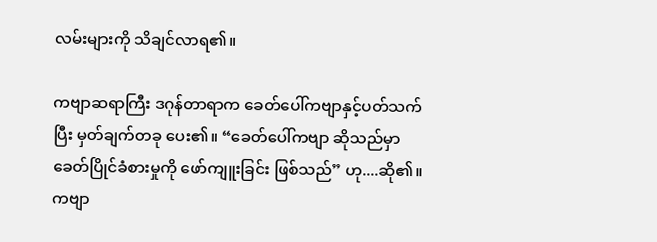လမ်းများကို သိချင်လာရ၏။

ကဗျာဆရာကြီး ဒဂုန်တာရာက ခေတ်ပေါ်ကဗျာနှင့်ပတ်သက်ပြီး မှတ်ချက်တခု ပေး၏။ “ခေတ်ပေါ်ကဗျာ ဆိုသည်မှာ ခေတ်ပြိုင်ခံစားမှုကို ဖော်ကျူးခြင်း ဖြစ်သည်” ဟု....ဆို၏။ ကဗျာ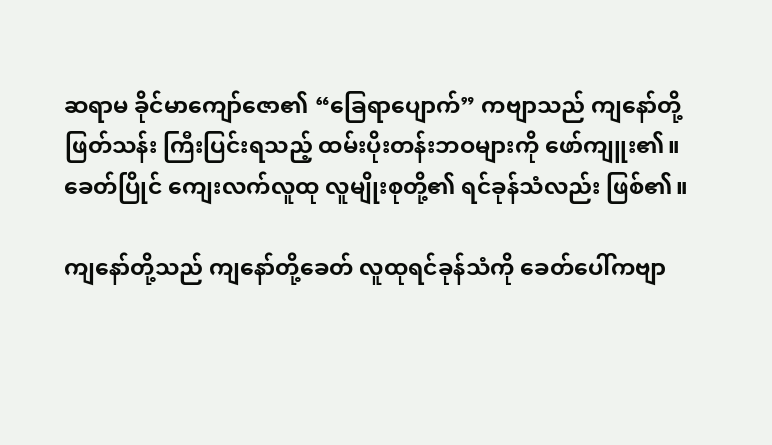ဆရာမ ခိုင်မာကျော်ဇော၏ “ခြေရာပျောက်” ကဗျာသည် ကျနော်တို့ ဖြတ်သန်း ကြီးပြင်းရသည့် ထမ်းပိုးတန်းဘဝများကို ဖော်ကျူး၏။ ခေတ်ပြိုင် ကျေးလက်လူထု လူမျိုးစုတို့၏ ရင်ခုန်သံလည်း ဖြစ်၏။

ကျနော်တို့သည် ကျနော်တို့ခေတ် လူထုရင်ခုန်သံကို ခေတ်ပေါ်ကဗျာ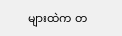များထဲက တ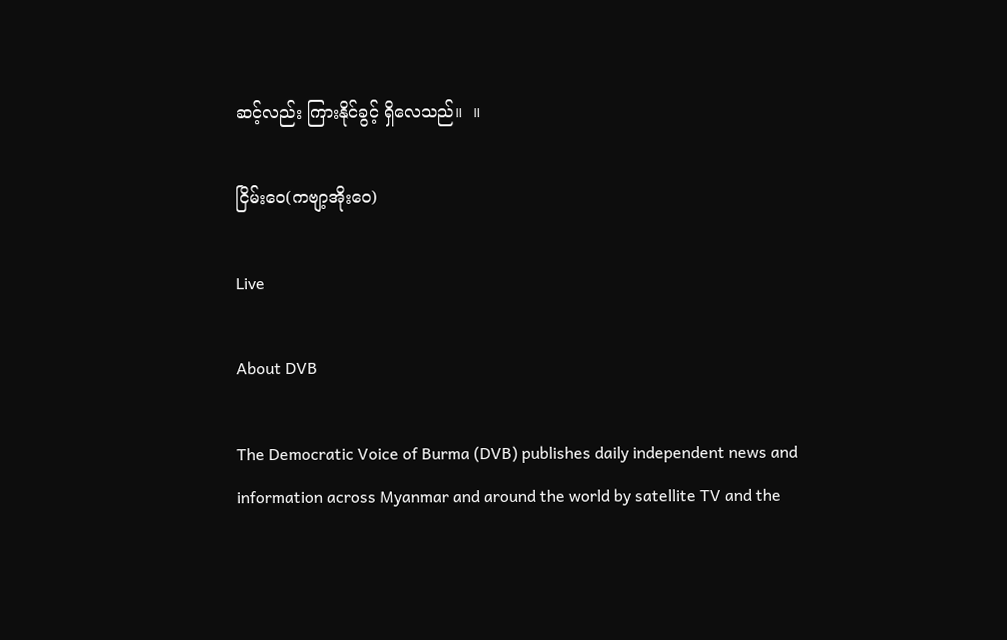ဆင့်လည်း ကြားနိုင်ခွင့် ရှိလေသည်။  ။

ငြိမ်းဝေ(ကဗျာ့အိုးဝေ)

Live

About DVB

The Democratic Voice of Burma (DVB) publishes daily independent news and information across Myanmar and around the world by satellite TV and the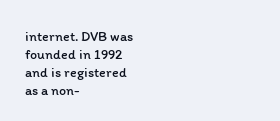internet. DVB was founded in 1992 and is registered as a non-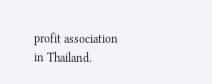profit association in Thailand.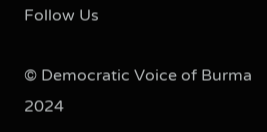Follow Us

© Democratic Voice of Burma 2024